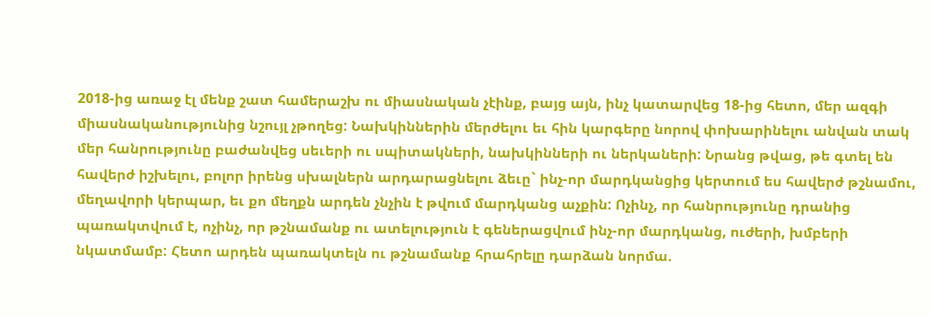2018-ից առաջ էլ մենք շատ համերաշխ ու միասնական չէինք, բայց այն, ինչ կատարվեց 18-ից հետո, մեր ազգի միասնականությունից նշույլ չթողեց: Նախկիններին մերժելու եւ հին կարգերը նորով փոխարինելու անվան տակ մեր հանրությունը բաժանվեց սեւերի ու սպիտակների, նախկինների ու ներկաների: Նրանց թվաց, թե գտել են հավերժ իշխելու, բոլոր իրենց սխալներն արդարացնելու ձեւը` ինչ-որ մարդկանցից կերտում ես հավերժ թշնամու, մեղավորի կերպար, եւ քո մեղքն արդեն չնչին է թվում մարդկանց աչքին: Ոչինչ, որ հանրությունը դրանից պառակտվում է, ոչինչ, որ թշնամանք ու ատելություն է գեներացվում ինչ-որ մարդկանց, ուժերի, խմբերի նկատմամբ: Հետո արդեն պառակտելն ու թշնամանք հրահրելը դարձան նորմա.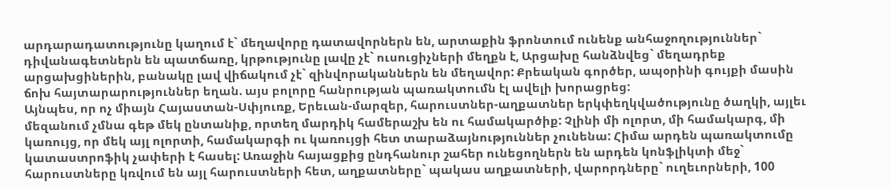արդարադատությունը կաղում է` մեղավորը դատավորներն են, արտաքին ֆրոնտում ունենք անհաջողություններ` դիվանագետներն են պատճառը, կրթությունը լավը չէ` ուսուցիչների մեղքն է, Արցախը հանձնվեց` մեղադրեք արցախցիներին, բանակը լավ վիճակում չէ` զինվորականներն են մեղավոր: Քրեական գործեր, ապօրինի գույքի մասին ճոխ հայտարարություններ եղան. այս բոլորը հանրության պառակտումն էլ ավելի խորացրեց:
Այնպես, որ ոչ միայն Հայաստան-Սփյուռք, Երեւան-մարզեր, հարուստներ-աղքատներ երկփեղկվածությունը ծաղկի, այլեւ մեզանում չմնա գեթ մեկ ընտանիք, որտեղ մարդիկ համերաշխ են ու համակարծիք: Չլինի մի ոլորտ, մի համակարգ, մի կառույց, որ մեկ այլ ոլորտի, համակարգի ու կառույցի հետ տարաձայնություններ չունենա: Հիմա արդեն պառակտումը կատաստրոֆիկ չափերի է հասել: Առաջին հայացքից ընդհանուր շահեր ունեցողներն են արդեն կոնֆլիկտի մեջ` հարուստները կռվում են այլ հարուստների հետ, աղքատները` պակաս աղքատների, վարորդները` ուղեւորների, 100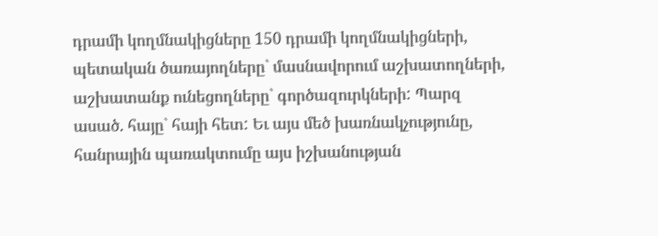դրամի կողմնակիցները 150 դրամի կողմնակիցների, պետական ծառայողները` մասնավորում աշխատողների, աշխատանք ունեցողները` գործազուրկների: Պարզ ասած. հայը` հայի հետ: Եւ այս մեծ խառնակչությունը, հանրային պառակտումը այս իշխանության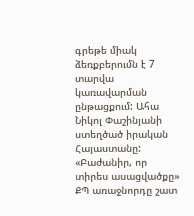գրեթե միակ ձեռքբերումն է 7 տարվա կառավարման ընթացքում: Ահա Նիկոլ Փաշինյանի ստեղծած իրական Հայաստանը: «Բաժանիր, որ տիրես ասացվածքը» ՔՊ առաջնորդը շատ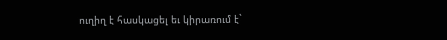ուղիղ է հասկացել եւ կիրառում է`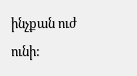ինչքան ուժ ունի: